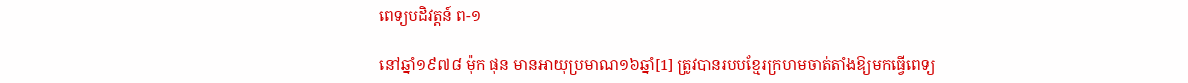ពេទ្យបដិវត្តន៍ ព-១

នៅឆ្នាំ១៩៧៨ ម៉ុក ផុន មានអាយុប្រមាណ១៦ឆ្នាំ[1] ត្រូវបានរបបខ្មែរក្រហមចាត់តាំងឱ្យមកធ្វើពេទ្យ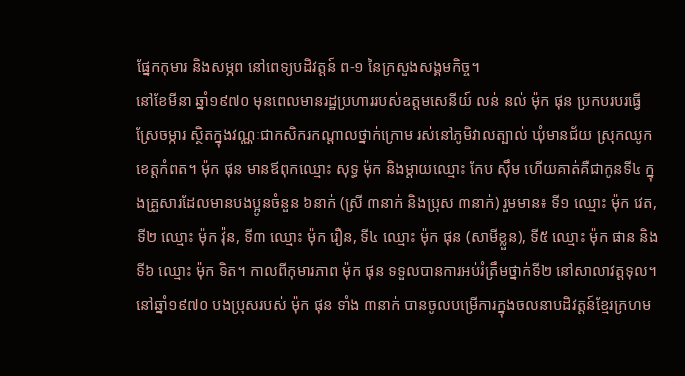ផ្នែកកុមារ និងសម្ភព នៅពេទ្យបដិវត្តន៍ ព-១ នៃក្រសួងសង្គមកិច្ច។
នៅខែមីនា ឆ្នាំ១៩៧០ មុនពេលមានរដ្ឋប្រហាររបស់ឧត្តមសេនីយ៍ លន់ នល់ ម៉ុក ផុន ប្រកបរបរធ្វើស្រែចម្ការ ស្ថិតក្នុងវណ្ណៈជាកសិករកណ្តាលថ្នាក់ក្រោម រស់នៅភូមិវាលត្បាល់ ឃុំមានជ័យ ស្រុកឈូក ខេត្តកំពត។ ម៉ុក ផុន មានឪពុកឈ្មោះ សុទ្ធ ម៉ុក និងម្តាយឈ្មោះ កែប ស៊ឹម ហើយគាត់គឺជាកូនទី៤ ក្នុងគ្រួសារដែលមានបងប្អូនចំនួន ៦នាក់ (ស្រី ៣នាក់ និងប្រុស ៣នាក់) រួមមាន៖ ទី១ ឈ្មោះ ម៉ុក វេត, ទី២ ឈ្មោះ ម៉ុក វ៉ុន, ទី៣ ឈ្មោះ ម៉ុក រឿន, ទី៤ ឈ្មោះ ម៉ុក ផុន (សាមីខ្លួន), ទី៥ ឈ្មោះ ម៉ុក ផាន និងទី៦ ឈ្មោះ ម៉ុក ទិត។ កាលពីកុមារភាព ម៉ុក ផុន ទទួលបានការអប់រំត្រឹមថ្នាក់ទី២ នៅសាលាវត្តទុល។
នៅឆ្នាំ១៩៧០ បងប្រុសរបស់ ម៉ុក ផុន ទាំង ៣នាក់ បានចូលបម្រើការក្នុងចលនាបដិវត្តន៍ខ្មែរក្រហម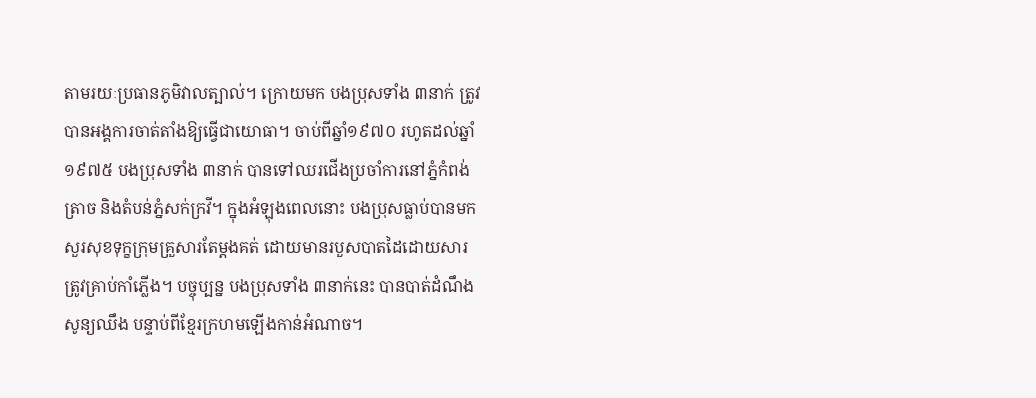តាមរយៈប្រធានភូមិវាលត្បាល់។ ក្រោយមក បងប្រុសទាំង ៣នាក់ ត្រូវបានអង្គការចាត់តាំងឱ្យធ្វើជាយោធា។ ចាប់ពីឆ្នាំ១៩៧០ រហូតដល់ឆ្នាំ១៩៧៥ បងប្រុសទាំង ៣នាក់ បានទៅឈរជើងប្រចាំការនៅភ្នំកំពង់ត្រាច និងតំបន់ភ្នំសក់ក្រវី។ ក្នុងអំឡុងពេលនោះ បងប្រុសធ្លាប់បានមកសួរសុខទុក្ខក្រុមគ្រួសារតែម្តងគត់ ដោយមានរបួសបាតដៃដោយសារត្រូវគ្រាប់កាំភ្លើង។ បច្ចុប្បន្ន បងប្រុសទាំង ៣នាក់នេះ បានបាត់ដំណឹងសូន្យឈឹង បន្ទាប់ពីខ្មែរក្រហមឡើងកាន់អំណាច។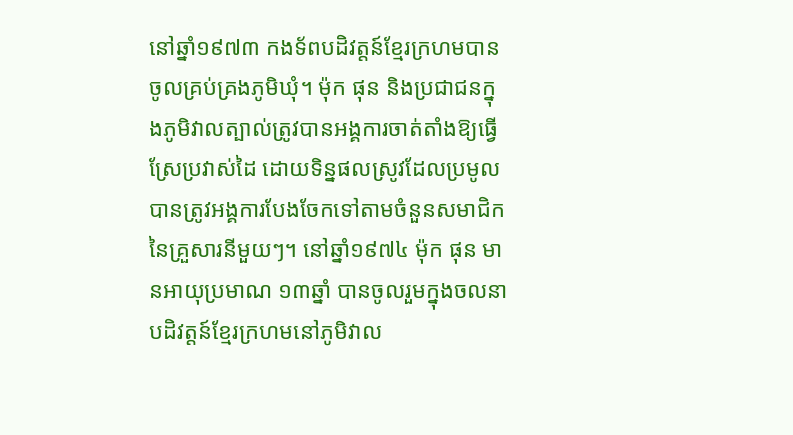នៅឆ្នាំ១៩៧៣ កងទ័ពបដិវត្តន៍ខ្មែរក្រហមបានចូលគ្រប់គ្រងភូមិឃុំ។ ម៉ុក ផុន និងប្រជាជនក្នុងភូមិវាលត្បាល់ត្រូវបានអង្គការចាត់តាំងឱ្យធ្វើស្រែប្រវាស់ដៃ ដោយទិន្នផលស្រូវដែលប្រមូលបានត្រូវអង្គការបែងចែកទៅតាមចំនួនសមាជិកនៃគ្រួសារនីមួយៗ។ នៅឆ្នាំ១៩៧៤ ម៉ុក ផុន មានអាយុប្រមាណ ១៣ឆ្នាំ បានចូលរួមក្នុងចលនាបដិវត្តន៍ខ្មែរក្រហមនៅភូមិវាល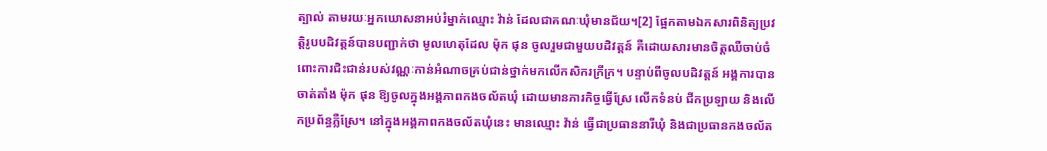ត្បាល់ តាមរយៈអ្នកឃោសនាអប់រំម្នាក់ឈ្មោះ វ៉ាន់ ដែលជាគណៈឃុំមានជ័យ។[2] ផ្អែកតាមឯកសារពិនិត្យប្រវត្តិរូបបដិវត្តន៍បានបញ្ជាក់ថា មូលហេតុដែល ម៉ុក ផុន ចូលរួមជាមួយបដិវត្តន៍ គឺដោយសារមានចិត្តឈឺចាប់ចំពោះការជិះជាន់របស់វណ្ណៈកាន់អំណាចគ្រប់ជាន់ថ្នាក់មកលើកសិករក្រីក្រ។ បន្ទាប់ពីចូលបដិវត្តន៍ អង្គការបានចាត់តាំង ម៉ុក ផុន ឱ្យចូលក្នុងអង្គភាពកងចល័តឃុំ ដោយមានភារកិច្ចធ្វើស្រែ លើកទំនប់ ជីកប្រឡាយ និងលើកប្រព័ន្ធភ្លឺស្រែ។ នៅក្នុងអង្គភាពកងចល័តឃុំនេះ មានឈ្មោះ វ៉ាន់ ធ្វើជាប្រធាននារីឃុំ និងជាប្រធានកងចល័ត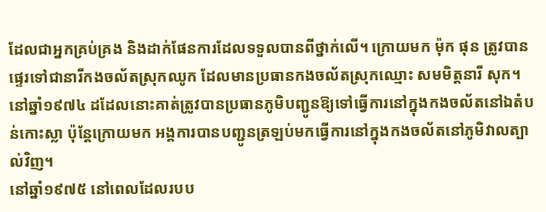ដែលជាអ្នកគ្រប់គ្រង និងដាក់ផែនការដែលទទួលបានពីថ្នាក់លើ។ ក្រោយមក ម៉ុក ផុន ត្រូវបានផ្ទេរទៅជានារីកងចល័តស្រុកឈូក ដែលមានប្រធានកងចល័តស្រុកឈ្មោះ សមមិត្តនារី សុក។ នៅឆ្នាំ១៩៧៤ ដដែលនោះគាត់ត្រូវបានប្រធានភូមិបញ្ជូនឱ្យទៅធ្វើការនៅក្នុងកងចល័តនៅឯតំបន់កោះស្លា ប៉ុន្តែក្រោយមក អង្គការបានបញ្ជូនត្រឡប់មកធ្វើការនៅក្នុងកងចល័តនៅភូមិវាលត្បាល់វិញ។
នៅឆ្នាំ១៩៧៥ នៅពេលដែលរបប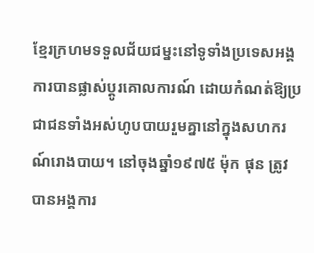ខ្មែរក្រហមទទួលជ័យជម្នះនៅទូទាំងប្រទេសអង្គការបានផ្លាស់ប្តូរគោលការណ៍ ដោយកំណត់ឱ្យប្រជាជនទាំងអស់ហូបបាយរួមគ្នានៅក្នុងសហករណ៍រោងបាយ។ នៅចុងឆ្នាំ១៩៧៥ ម៉ុក ផុន ត្រូវបានអង្គការ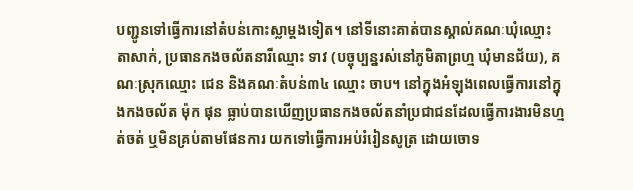បញ្ជូនទៅធ្វើការនៅតំបន់កោះស្លាម្តងទៀត។ នៅទីនោះគាត់បានស្គាល់គណៈឃុំឈ្មោះ តាសាក់, ប្រធានកងចល័តនារីឈ្មោះ ទាវ (បច្ចុប្បន្នរស់នៅភូមិតាព្រហ្ម ឃុំមានជ័យ), គណៈស្រុកឈ្មោះ ជេន និងគណៈតំបន់៣៤ ឈ្មោះ ចាប។ នៅក្នុងអំឡុងពេលធ្វើការនៅក្នុងកងចល័ត ម៉ុក ផុន ធ្លាប់បានឃើញប្រធានកងចល័តនាំប្រជាជនដែលធ្វើការងារមិនហ្មត់ចត់ ឬមិនគ្រប់តាមផែនការ យកទៅធ្វើការអប់រំរៀនសូត្រ ដោយចោទ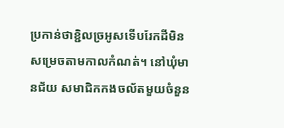ប្រកាន់ថាខ្ជិលច្រអូសទើបរែកដីមិនសម្រេចតាមកាលកំណត់។ នៅឃុំមានជ័យ សមាជិកកងចល័តមួយចំនួន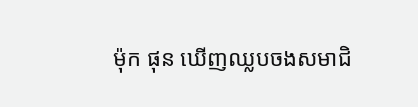ម៉ុក ផុន ឃើញឈ្លបចងសមាជិ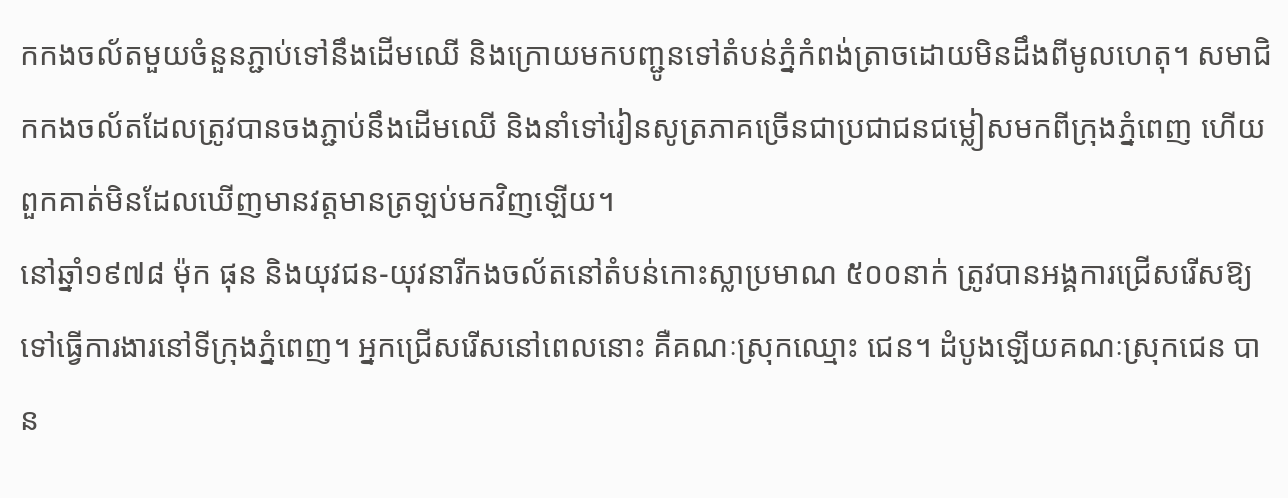កកងចល័តមួយចំនួនភ្ជាប់ទៅនឹងដើមឈើ និងក្រោយមកបញ្ជូនទៅតំបន់ភ្នំកំពង់ត្រាចដោយមិនដឹងពីមូលហេតុ។ សមាជិកកងចល័តដែលត្រូវបានចងភ្ជាប់នឹងដើមឈើ និងនាំទៅរៀនសូត្រភាគច្រើនជាប្រជាជនជម្លៀសមកពីក្រុងភ្នំពេញ ហើយពួកគាត់មិនដែលឃើញមានវត្តមានត្រឡប់មកវិញឡើយ។
នៅឆ្នាំ១៩៧៨ ម៉ុក ផុន និងយុវជន-យុវនារីកងចល័តនៅតំបន់កោះស្លាប្រមាណ ៥០០នាក់ ត្រូវបានអង្គការជ្រើសរើសឱ្យទៅធ្វើការងារនៅទីក្រុងភ្នំពេញ។ អ្នកជ្រើសរើសនៅពេលនោះ គឺគណៈស្រុកឈ្មោះ ជេន។ ដំបូងឡើយគណៈស្រុកជេន បាន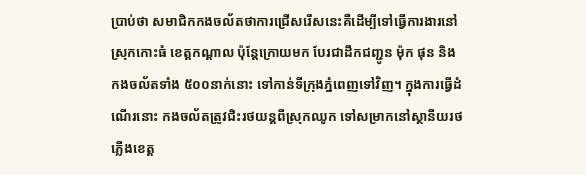ប្រាប់ថា សមាជិកកងចល័តថាការជ្រើសរើសនេះគឺដើម្បីទៅធ្វើការងារនៅស្រុកកោះធំ ខេត្តកណ្តាល ប៉ុន្តែក្រោយមក បែរជាដឹកជញ្ជូន ម៉ុក ផុន និងកងចល័តទាំង ៥០០នាក់នោះ ទៅកាន់ទីក្រុងភ្នំពេញទៅវិញ។ ក្នុងការធ្វើដំណើរនោះ កងចល័តត្រូវជិះរថយន្តពីស្រុកឈូក ទៅសម្រាកនៅស្ថានីយរថភ្លើងខេត្ត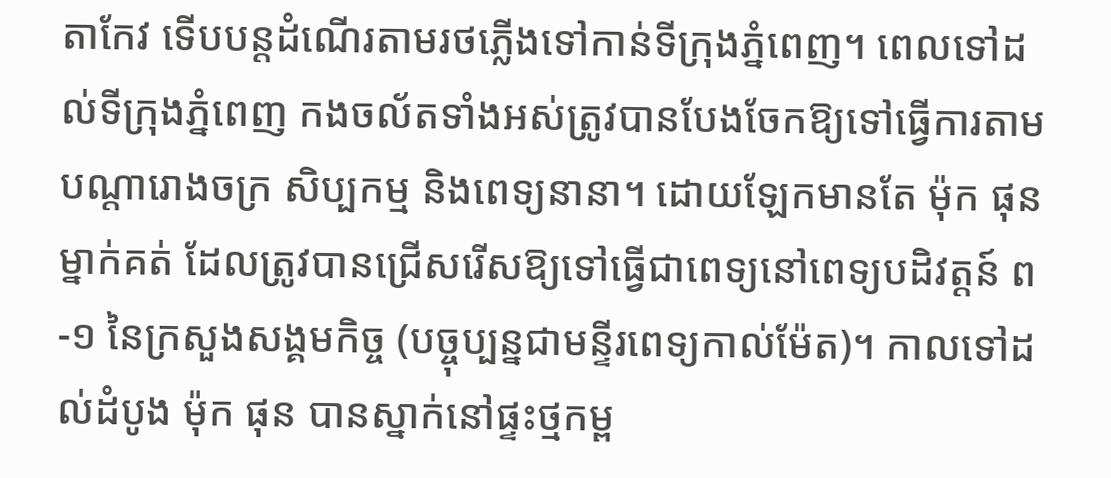តាកែវ ទើបបន្តដំណើរតាមរថភ្លើងទៅកាន់ទីក្រុងភ្នំពេញ។ ពេលទៅដល់ទីក្រុងភ្នំពេញ កងចល័តទាំងអស់ត្រូវបានបែងចែកឱ្យទៅធ្វើការតាមបណ្តារោងចក្រ សិប្បកម្ម និងពេទ្យនានា។ ដោយឡែកមានតែ ម៉ុក ផុន ម្នាក់គត់ ដែលត្រូវបានជ្រើសរើសឱ្យទៅធ្វើជាពេទ្យនៅពេទ្យបដិវត្តន៍ ព-១ នៃក្រសួងសង្គមកិច្ច (បច្ចុប្បន្នជាមន្ទីរពេទ្យកាល់ម៉ែត)។ កាលទៅដល់ដំបូង ម៉ុក ផុន បានស្នាក់នៅផ្ទះថ្មកម្ព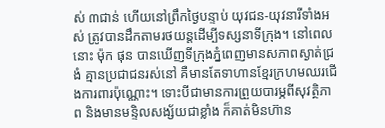ស់ ៣ជាន់ ហើយនៅព្រឹកថ្ងៃបន្ទាប់ យុវជន-យុវនារីទាំងអស់ ត្រូវបានដឹកតាមរថយន្តដើម្បីទស្សនាទីក្រុង។ នៅពេលនោះ ម៉ុក ផុន បានឃើញទីក្រុងភ្នំពេញមានសភាពស្ងាត់ជ្រងំ គ្មានប្រជាជនរស់នៅ គឺមានតែទាហានខ្មែរក្រហមឈរជើងការពារប៉ុណ្ណោះ។ ទោះបីជាមានការព្រួយបារម្ភពីសុវត្ថិភាព និងមានមន្ទិលសង្ស័យជាខ្លាំង ក៏គាត់មិនហ៊ាន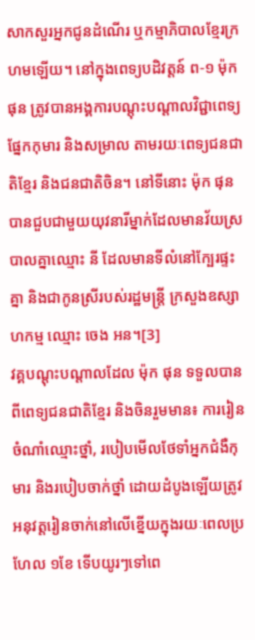សាកសួរអ្នកជូនដំណើរ ឬកម្មាភិបាលខ្មែរក្រហមឡើយ។ នៅក្នុងពេទ្យបដិវត្តន៍ ព-១ ម៉ុក ផុន ត្រូវបានអង្គការបណ្តុះបណ្តាលវិជ្ជាពេទ្យផ្នែកកុមារ និងសម្រាល តាមរយៈពេទ្យជនជាតិខ្មែរ និងជនជាតិចិន។ នៅទីនោះ ម៉ុក ផុន បានជួបជាមួយយុវនារីម្នាក់ដែលមានវ័យស្របាលគ្នាឈ្មោះ នី ដែលមានទីលំនៅក្បែរផ្ទះគ្នា និងជាកូនស្រីរបស់រដ្ឋមន្ត្រី ក្រសួងឧស្សាហកម្ម ឈ្មោះ ចេង អន។[3]
វគ្គបណ្តុះបណ្តាលដែល ម៉ុក ផុន ទទួលបានពីពេទ្យជនជាតិខ្មែរ និងចិនរួមមាន៖ ការរៀនចំណាំឈ្មោះថ្នាំ, របៀបមើលថែទាំអ្នកជំងឺកុមារ និងរបៀបចាក់ថ្នាំ ដោយដំបូងឡើយត្រូវអនុវត្តរៀនចាក់នៅលើខ្នើយក្នុងរយៈពេលប្រហែល ១ខែ ទើបយូរៗទៅពេ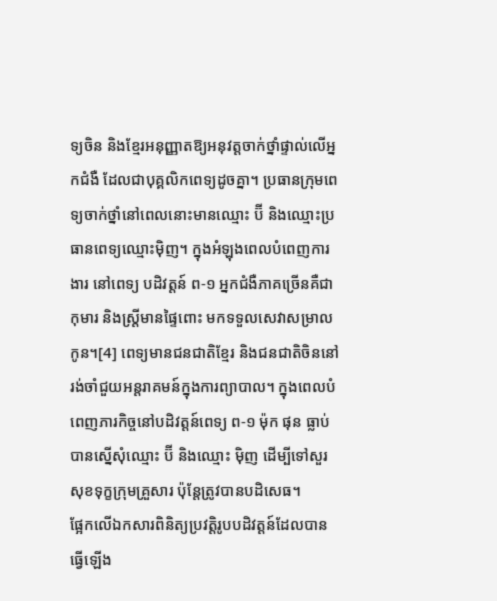ទ្យចិន និងខ្មែរអនុញ្ញាតឱ្យអនុវត្តចាក់ថ្នាំផ្ទាល់លើអ្នកជំងឺ ដែលជាបុគ្គលិកពេទ្យដូចគ្នា។ ប្រធានក្រុមពេទ្យចាក់ថ្នាំនៅពេលនោះមានឈ្មោះ ប៊ី និងឈ្មោះប្រធានពេទ្យឈ្មោះម៉ិញ។ ក្នុងអំឡុងពេលបំពេញការងារ នៅពេទ្យ បដិវត្តន៍ ព-១ អ្នកជំងឺភាគច្រើនគឺជាកុមារ និងស្ត្រីមានផ្ទៃពោះ មកទទួលសេវាសម្រាលកូន។[4] ពេទ្យមានជនជាតិខែ្មរ និងជនជាតិចិននៅរង់ចាំជួយអន្តរាគមន៍ក្នុងការព្យាបាល។ ក្នុងពេលបំពេញភារកិច្ចនៅបដិវត្តន៍ពេទ្យ ព-១ ម៉ុក ផុន ធ្លាប់បានស្នើសុំឈ្មោះ ប៊ី និងឈ្មោះ ម៉ិញ ដើម្បីទៅសួរសុខទុក្ខក្រុមគ្រួសារ ប៉ុន្តែត្រូវបានបដិសេធ។
ផ្អែកលើឯកសារពិនិត្យប្រវត្តិរូបបដិវត្តន៍ដែលបានធ្វើឡើង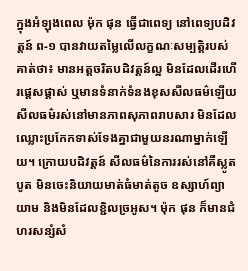ក្នុងអំឡុងពេល ម៉ុក ផុន ធ្វើជាពេទ្យ នៅពេទ្យបដិវត្តន៍ ព-១ បានវាយតម្លៃលើលក្ខណៈសម្បត្តិរបស់គាត់ថា៖ មានអត្តចរិតបដិវត្តន៍ល្អ មិនដែលដើរហើរផ្ដេសផ្ដាស់ ឬមានទំនាក់ទំនងខុសសីលធម៌ឡើយ សីលធម៌រស់នៅមានភាពសុភាពរាបសារ មិនដែលឈ្លោះប្រកែកទាស់ទែងគ្នាជាមួយនរណាម្នាក់ឡើយ។ ក្រោយបដិវត្តន៍ សីលធម៌នៃការរស់នៅគឺស្លូតបូត មិនចេះនិយាយមាត់ធំមាត់តូច ឧស្សាហ៍ព្យាយាម និងមិនដែលខ្ជិលច្រអូស។ ម៉ុក ផុន ក៏មានជំហរសន្សំសំ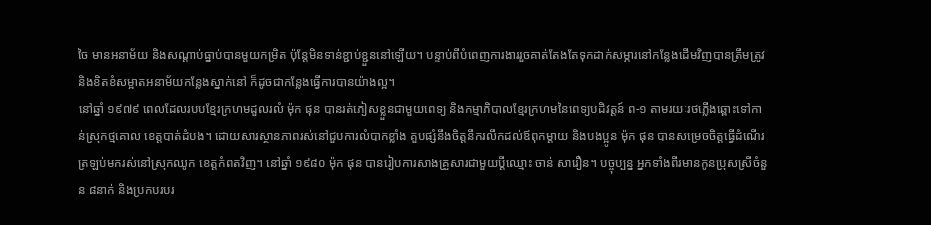ចៃ មានអនាម័យ និងសណ្តាប់ធ្នាប់បានមួយកម្រិត ប៉ុន្តែមិនទាន់ខ្ជាប់ខ្ជួននៅឡើយ។ បន្ទាប់ពីបំពេញការងាររួចគាត់តែងតែទុកដាក់សម្ភារនៅកន្លែងដើមវិញបានត្រឹមត្រូវ និងខិតខំសម្អាតអនាម័យកន្លែងស្នាក់នៅ ក៏ដូចជាកន្លែងធ្វើការបានយ៉ាងល្អ។
នៅឆ្នាំ ១៩៧៩ ពេលដែលរបបខ្មែរក្រហមដួលរលំ ម៉ុក ផុន បានរត់ភៀសខ្លួនជាមួយពេទ្យ និងកម្មាភិបាលខ្មែរក្រហមនៃពេទ្យបដិវត្តន៍ ព-១ តាមរយៈរថភ្លើងឆ្ពោះទៅកាន់ស្រុកថ្មគោល ខេត្តបាត់ដំបង។ ដោយសារស្ថានភាពរស់នៅជួបការលំបាកខ្លាំង គួបផ្សំនឹងចិត្តនឹករលឹកដល់ឪពុកម្តាយ និងបងប្អូន ម៉ុក ផុន បានសម្រេចចិត្តធ្វើដំណើរត្រឡប់មករស់នៅស្រុកឈូក ខេត្តកំពតវិញ។ នៅឆ្នាំ ១៩៨០ ម៉ុក ផុន បានរៀបការសាងគ្រួសារជាមួយប្តីឈ្មោះ ចាន់ សារឿន។ បច្ចុប្បន្ន អ្នកទាំងពីរមានកូនប្រុសស្រីចំនួន ៨នាក់ និងប្រកបរបរ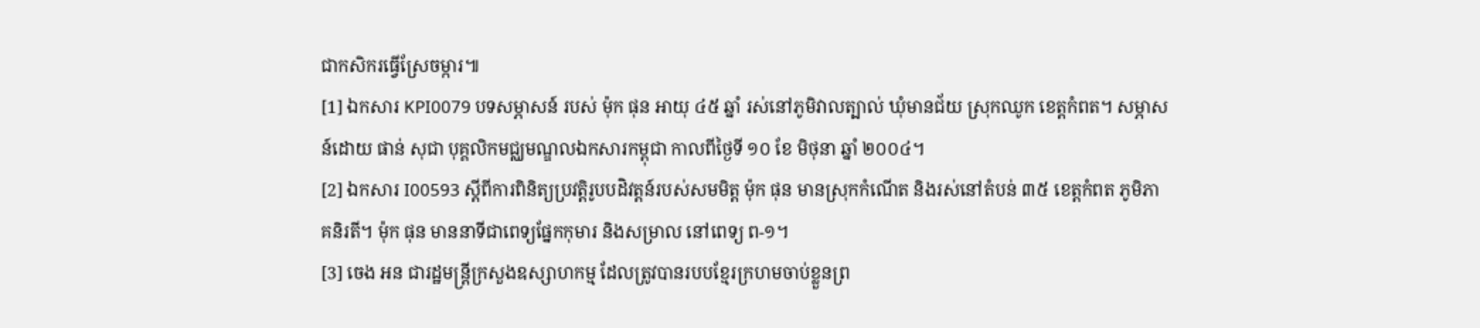ជាកសិករធ្វើស្រែចម្ការ៕
[1] ឯកសារ KPI0079 បទសម្ភាសន៍ របស់ ម៉ុក ផុន អាយុ ៤៥ ឆ្នាំ រស់នៅភូមិវាលត្បាល់ ឃុំមានជ័យ ស្រុកឈូក ខេត្តកំពត។ សម្ភាសន៍ដោយ ផាន់ សុជា បុគ្គលិកមជ្ឈមណ្ឌលឯកសារកម្ពុជា កាលពីថ្ងៃទី ១០ ខែ មិថុនា ឆ្នាំ ២០០៤។
[2] ឯកសារ I00593 ស្តីពីការពិនិត្យប្រវត្តិរូបបដិវត្តន៍របស់សមមិត្ត ម៉ុក ផុន មានស្រុកកំណើត និងរស់នៅតំបន់ ៣៥ ខេត្តកំពត ភូមិភាគនិរតី។ ម៉ុក ផុន មាននាទីជាពេទ្យផ្នែកកុមារ និងសម្រាល នៅពេទ្យ ព-១។
[3] ចេង អន ជារដ្ឋមន្ត្រីក្រសួងឧស្សាហកម្ម ដែលត្រូវបានរបបខ្មែរក្រហមចាប់ខ្លួនព្រ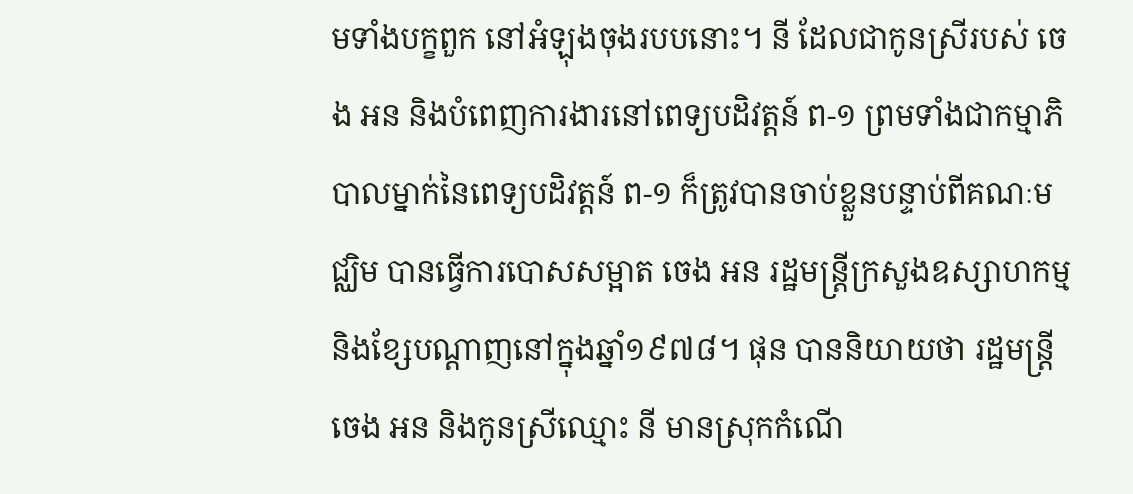មទាំងបក្ខពួក នៅអំឡុងចុងរបបនោះ។ នី ដែលជាកូនស្រីរបស់ ចេង អន និងបំពេញការងារនៅពេទ្យបដិវត្តន៍ ព-១ ព្រមទាំងជាកម្មាភិបាលម្នាក់នៃពេទ្យបដិវត្តន៍ ព-១ ក៏ត្រូវបានចាប់ខ្លួនបន្ទាប់ពីគណៈមជ្ឈិម បានធ្វើការបោសសម្អាត ចេង អន រដ្ឋមន្ត្រីក្រសួងឧស្សាហកម្ម និងខ្សែបណ្តាញនៅក្នុងឆ្នាំ១៩៧៨។ ផុន បាននិយាយថា រដ្ឋមន្ត្រី ចេង អន និងកូនស្រីឈ្មោះ នី មានស្រុកកំណើ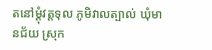តនៅម្តុំវត្តទុល ភូមិវាលត្បាល់ ឃុំមានជ័យ ស្រុក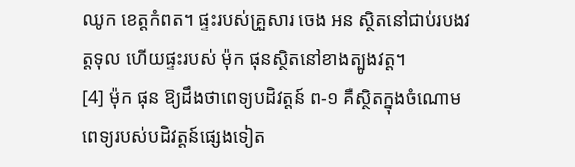ឈូក ខេត្តកំពត។ ផ្ទះរបស់គ្រួសារ ចេង អន ស្ថិតនៅជាប់របងវត្តទុល ហើយផ្ទះរបស់ ម៉ុក ផុនស្ថិតនៅខាងត្បូងវត្ត។
[4] ម៉ុក ផុន ឱ្យដឹងថាពេទ្យបដិវត្តន៍ ព-១ គឺស្ថិតក្នុងចំណោមពេទ្យរបស់បដិវត្តន៍ផ្សេងទៀត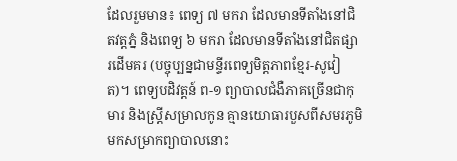ដែលរួមមាន៖ ពេទ្យ ៧ មករា ដែលមានទីតាំងនៅជិតវត្តភ្នំ និងពេទ្យ ៦ មករា ដែលមានទីតាំងនៅជិតផ្សារដើមគរ (បច្ចុប្បន្នជាមន្ទីរពេទ្យមិត្តភាពខ្មែរ-សូវៀត)។ ពេទ្យបដិវត្តន៍ ព-១ ព្យាបាលជំងឺភាគច្រើនជាកុមារ និងស្រ្តីសម្រាលកូន គ្មានយោធារបួសពីសមរភូមិមកសម្រាកព្យាបាលនោះ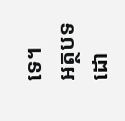ទេ។
អត្ថបទដោ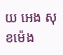យ អេង សុខម៉េង